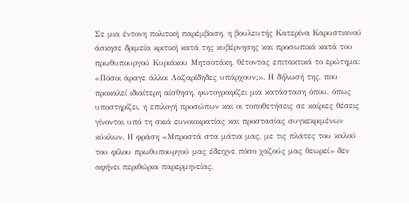Σε μια έντονη πολιτική παρέμβαση, η βουλευτής Κατερίνα Καρυστιανού άσκησε δριμεία κριτική κατά της κυβέρνησης και προσωπικά κατά του πρωθυπουργού Κυριάκου Μητσοτάκη, θέτοντας επιτακτικά το ερώτημα: «Πόσοι άραγε άλλοι Λαζαρίδηδες υπάρχουν;». Η δήλωσή της, που προκαλεί ιδιαίτερη αίσθηση, φωτογραφίζει μια κατάσταση όπου, όπως υποστηρίζει, η επιλογή προσώπων και οι τοποθετήσεις σε καίριες θέσεις γίνονται υπό τη σκιά ευνοιοκρατίας και προστασίας συγκεκριμένων κύκλων. Η φράση «Μπροστά στα μάτια μας, με τις πλάτες του καλού του φίλου πρωθυπουργού μας έδειχνε πόσο χαζούς μας θεωρεί» δεν αφήνει περιθώρια παρερμηνείας,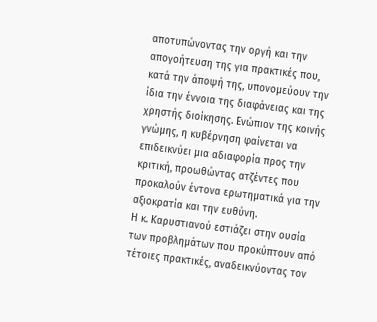αποτυπώνοντας την οργή και την απογοήτευση της για πρακτικές που, κατά την άποψή της, υπονομεύουν την ίδια την έννοια της διαφάνειας και της χρηστής διοίκησης. Ενώπιον της κοινής γνώμης, η κυβέρνηση φαίνεται να επιδεικνύει μια αδιαφορία προς την κριτική, προωθώντας ατζέντες που προκαλούν έντονα ερωτηματικά για την αξιοκρατία και την ευθύνη.
Η κ. Καρυστιανού εστιάζει στην ουσία των προβλημάτων που προκύπτουν από τέτοιες πρακτικές, αναδεικνύοντας τον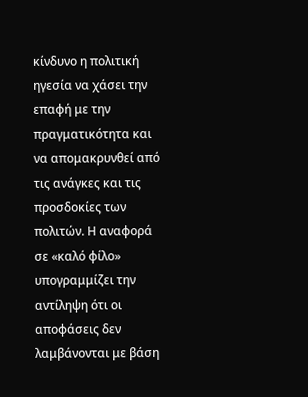κίνδυνο η πολιτική ηγεσία να χάσει την επαφή με την πραγματικότητα και να απομακρυνθεί από τις ανάγκες και τις προσδοκίες των πολιτών. Η αναφορά σε «καλό φίλο» υπογραμμίζει την αντίληψη ότι οι αποφάσεις δεν λαμβάνονται με βάση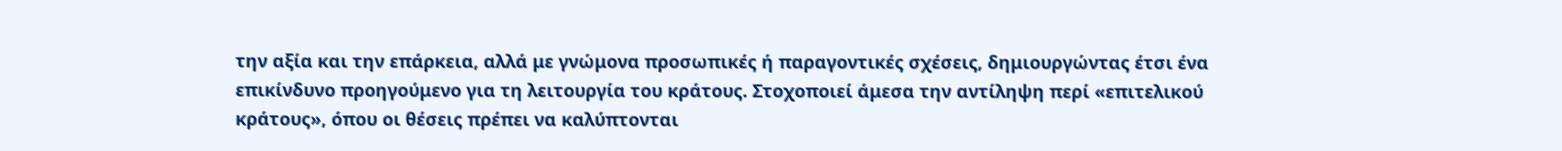την αξία και την επάρκεια, αλλά με γνώμονα προσωπικές ή παραγοντικές σχέσεις, δημιουργώντας έτσι ένα επικίνδυνο προηγούμενο για τη λειτουργία του κράτους. Στοχοποιεί άμεσα την αντίληψη περί «επιτελικού κράτους», όπου οι θέσεις πρέπει να καλύπτονται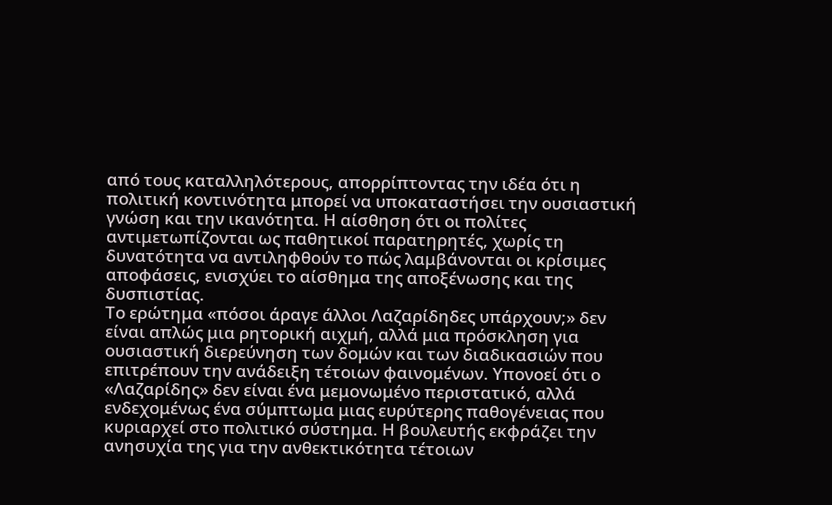από τους καταλληλότερους, απορρίπτοντας την ιδέα ότι η πολιτική κοντινότητα μπορεί να υποκαταστήσει την ουσιαστική γνώση και την ικανότητα. Η αίσθηση ότι οι πολίτες αντιμετωπίζονται ως παθητικοί παρατηρητές, χωρίς τη δυνατότητα να αντιληφθούν το πώς λαμβάνονται οι κρίσιμες αποφάσεις, ενισχύει το αίσθημα της αποξένωσης και της δυσπιστίας.
Το ερώτημα «πόσοι άραγε άλλοι Λαζαρίδηδες υπάρχουν;» δεν είναι απλώς μια ρητορική αιχμή, αλλά μια πρόσκληση για ουσιαστική διερεύνηση των δομών και των διαδικασιών που επιτρέπουν την ανάδειξη τέτοιων φαινομένων. Υπονοεί ότι ο «Λαζαρίδης» δεν είναι ένα μεμονωμένο περιστατικό, αλλά ενδεχομένως ένα σύμπτωμα μιας ευρύτερης παθογένειας που κυριαρχεί στο πολιτικό σύστημα. Η βουλευτής εκφράζει την ανησυχία της για την ανθεκτικότητα τέτοιων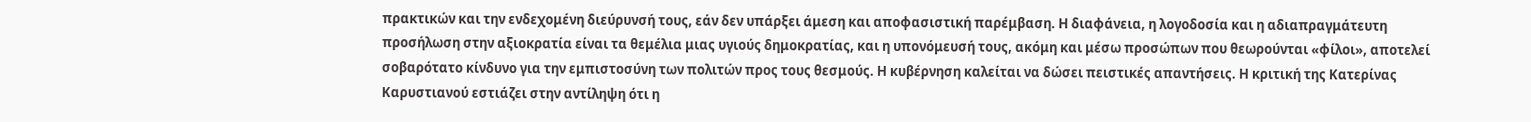πρακτικών και την ενδεχομένη διεύρυνσή τους, εάν δεν υπάρξει άμεση και αποφασιστική παρέμβαση. Η διαφάνεια, η λογοδοσία και η αδιαπραγμάτευτη προσήλωση στην αξιοκρατία είναι τα θεμέλια μιας υγιούς δημοκρατίας, και η υπονόμευσή τους, ακόμη και μέσω προσώπων που θεωρούνται «φίλοι», αποτελεί σοβαρότατο κίνδυνο για την εμπιστοσύνη των πολιτών προς τους θεσμούς. Η κυβέρνηση καλείται να δώσει πειστικές απαντήσεις. Η κριτική της Κατερίνας Καρυστιανού εστιάζει στην αντίληψη ότι η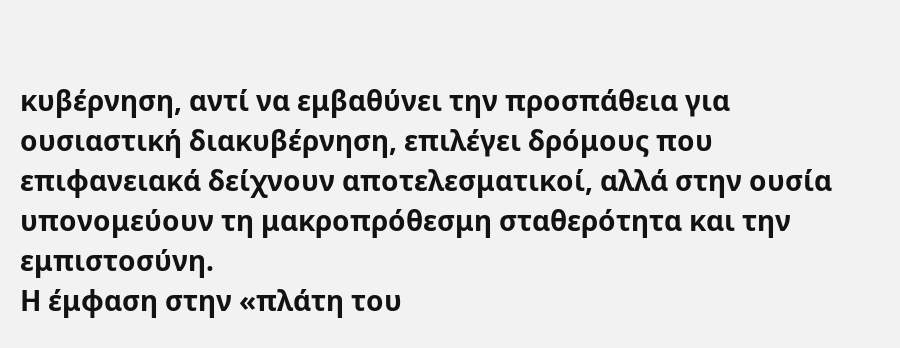κυβέρνηση, αντί να εμβαθύνει την προσπάθεια για ουσιαστική διακυβέρνηση, επιλέγει δρόμους που επιφανειακά δείχνουν αποτελεσματικοί, αλλά στην ουσία υπονομεύουν τη μακροπρόθεσμη σταθερότητα και την εμπιστοσύνη.
Η έμφαση στην «πλάτη του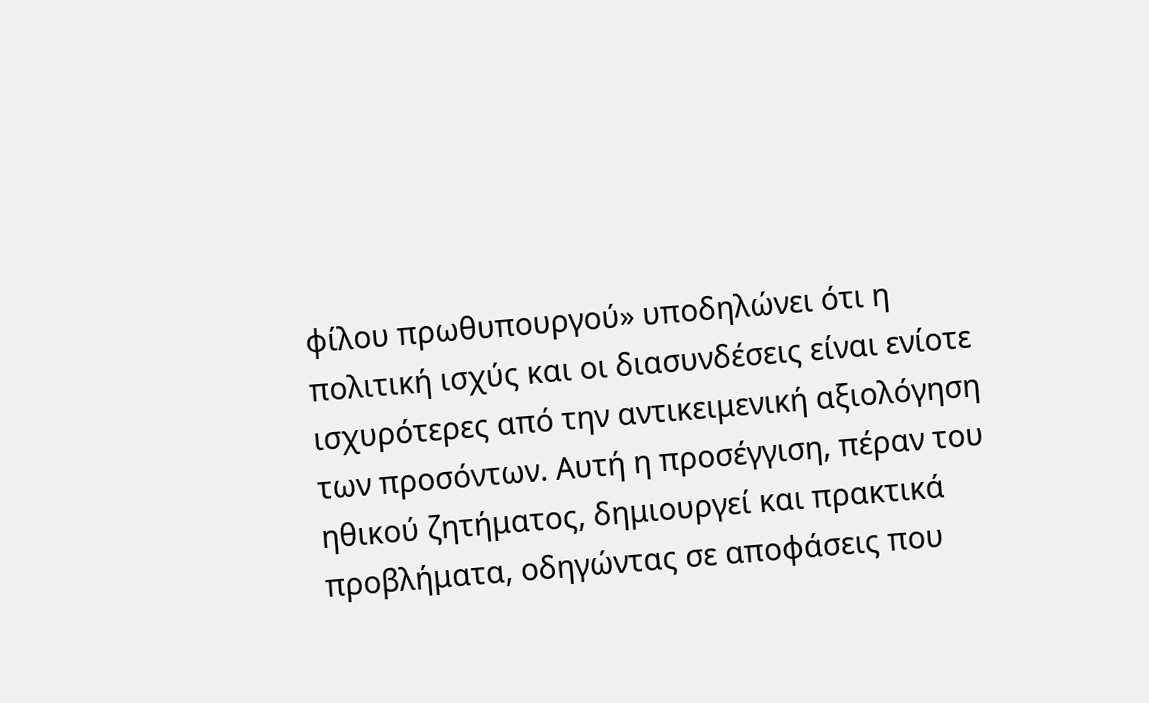φίλου πρωθυπουργού» υποδηλώνει ότι η πολιτική ισχύς και οι διασυνδέσεις είναι ενίοτε ισχυρότερες από την αντικειμενική αξιολόγηση των προσόντων. Αυτή η προσέγγιση, πέραν του ηθικού ζητήματος, δημιουργεί και πρακτικά προβλήματα, οδηγώντας σε αποφάσεις που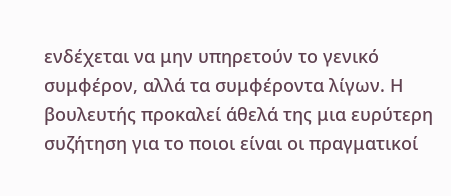ενδέχεται να μην υπηρετούν το γενικό συμφέρον, αλλά τα συμφέροντα λίγων. Η βουλευτής προκαλεί άθελά της μια ευρύτερη συζήτηση για το ποιοι είναι οι πραγματικοί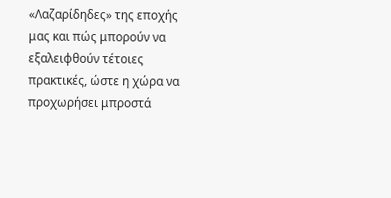«Λαζαρίδηδες» της εποχής μας και πώς μπορούν να εξαλειφθούν τέτοιες πρακτικές, ώστε η χώρα να προχωρήσει μπροστά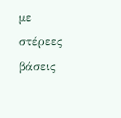με στέρεες βάσεις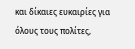και δίκαιες ευκαιρίες για όλους τους πολίτες,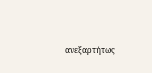ανεξαρτήτως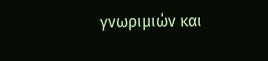γνωριμιών και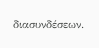διασυνδέσεων.